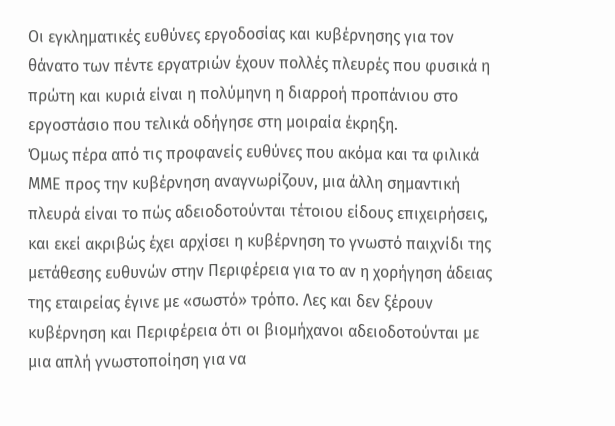Οι εγκληματικές ευθύνες εργοδοσίας και κυβέρνησης για τον θάνατο των πέντε εργατριών έχουν πολλές πλευρές που φυσικά η πρώτη και κυριά είναι η πολύμηνη η διαρροή προπάνιου στο εργοστάσιο που τελικά οδήγησε στη μοιραία έκρηξη.
Όμως πέρα από τις προφανείς ευθύνες που ακόμα και τα φιλικά ΜΜΕ προς την κυβέρνηση αναγνωρίζουν, μια άλλη σημαντική πλευρά είναι το πώς αδειοδοτούνται τέτοιου είδους επιχειρήσεις, και εκεί ακριβώς έχει αρχίσει η κυβέρνηση το γνωστό παιχνίδι της μετάθεσης ευθυνών στην Περιφέρεια για το αν η χορήγηση άδειας της εταιρείας έγινε με «σωστό» τρόπο. Λες και δεν ξέρουν κυβέρνηση και Περιφέρεια ότι οι βιομήχανοι αδειοδοτούνται με μια απλή γνωστοποίηση για να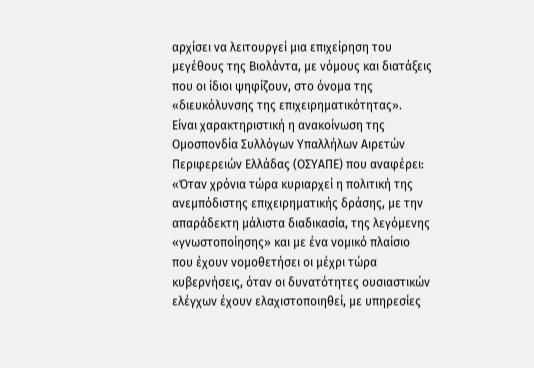αρχίσει να λειτουργεί μια επιχείρηση του μεγέθους της Βιολάντα, με νόμους και διατάξεις που οι ίδιοι ψηφίζουν, στο όνομα της «διευκόλυνσης της επιχειρηματικότητας».
Είναι χαρακτηριστική η ανακοίνωση της Ομοσπονδία Συλλόγων Υπαλλήλων Αιρετών Περιφερειών Ελλάδας (ΟΣΥΑΠΕ) που αναφέρει: «Όταν χρόνια τώρα κυριαρχεί η πολιτική της ανεμπόδιστης επιχειρηματικής δράσης, με την απαράδεκτη μάλιστα διαδικασία, της λεγόμενης «γνωστοποίησης» και με ένα νομικό πλαίσιο που έχουν νομοθετήσει οι μέχρι τώρα κυβερνήσεις, όταν οι δυνατότητες ουσιαστικών ελέγχων έχουν ελαχιστοποιηθεί, με υπηρεσίες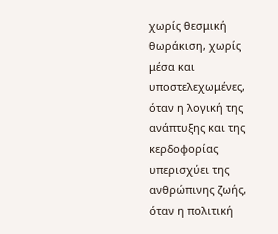χωρίς θεσμική θωράκιση, χωρίς μέσα και υποστελεχωμένες, όταν η λογική της ανάπτυξης και της κερδοφορίας υπερισχύει της ανθρώπινης ζωής, όταν η πολιτική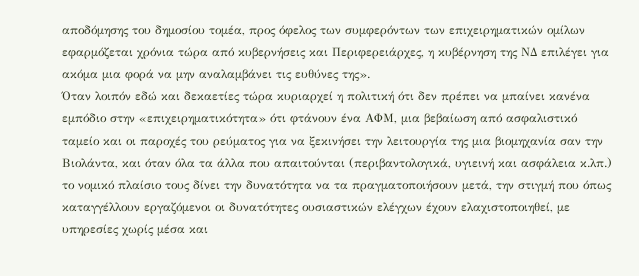αποδόμησης του δημοσίου τομέα, προς όφελος των συμφερόντων των επιχειρηματικών ομίλων εφαρμόζεται χρόνια τώρα από κυβερνήσεις και Περιφερειάρχες, η κυβέρνηση της ΝΔ επιλέγει για ακόμα μια φορά να μην αναλαμβάνει τις ευθύνες της».
Όταν λοιπόν εδώ και δεκαετίες τώρα κυριαρχεί η πολιτική ότι δεν πρέπει να μπαίνει κανένα εμπόδιο στην «επιχειρηματικότητα» ότι φτάνουν ένα ΑΦΜ, μια βεβαίωση από ασφαλιστικό ταμείο και οι παροχές του ρεύματος για να ξεκινήσει την λειτουργία της μια βιομηχανία σαν την Βιολάντα, και όταν όλα τα άλλα που απαιτούνται (περιβαντολογικά, υγιεινή και ασφάλεια κ.λπ.) το νομικό πλαίσιο τους δίνει την δυνατότητα να τα πραγματοποιήσουν μετά, την στιγμή που όπως καταγγέλλουν εργαζόμενοι οι δυνατότητες ουσιαστικών ελέγχων έχουν ελαχιστοποιηθεί, με υπηρεσίες χωρίς μέσα και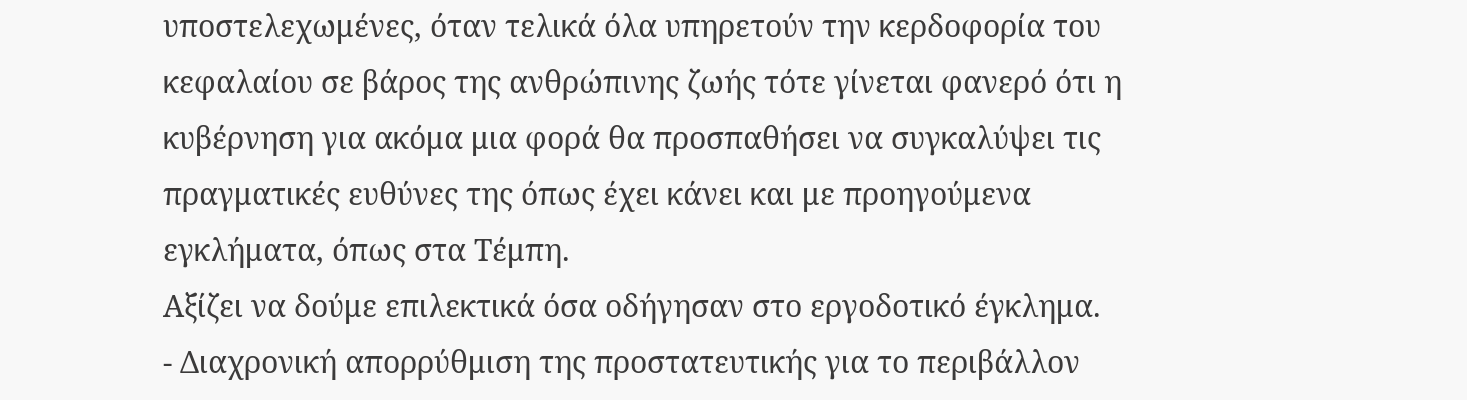υποστελεχωμένες, όταν τελικά όλα υπηρετούν την κερδοφορία του κεφαλαίου σε βάρος της ανθρώπινης ζωής τότε γίνεται φανερό ότι η κυβέρνηση για ακόμα μια φορά θα προσπαθήσει να συγκαλύψει τις πραγματικές ευθύνες της όπως έχει κάνει και με προηγούμενα εγκλήματα, όπως στα Τέμπη.
Αξίζει να δούμε επιλεκτικά όσα οδήγησαν στο εργοδοτικό έγκλημα.
- Διαχρονική απορρύθμιση της προστατευτικής για το περιβάλλον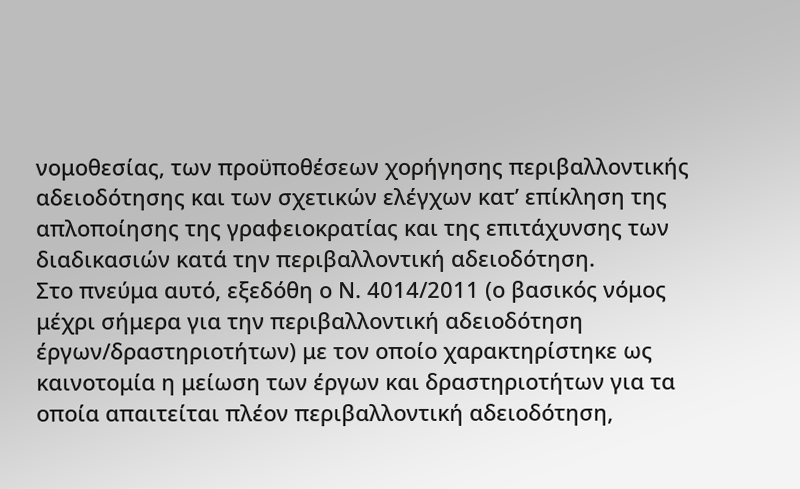νομοθεσίας, των προϋποθέσεων χορήγησης περιβαλλοντικής αδειοδότησης και των σχετικών ελέγχων κατ’ επίκληση της απλοποίησης της γραφειοκρατίας και της επιτάχυνσης των διαδικασιών κατά την περιβαλλοντική αδειοδότηση.
Στο πνεύμα αυτό, εξεδόθη ο Ν. 4014/2011 (ο βασικός νόμος μέχρι σήμερα για την περιβαλλοντική αδειοδότηση έργων/δραστηριοτήτων) με τον οποίο χαρακτηρίστηκε ως καινοτομία η μείωση των έργων και δραστηριοτήτων για τα οποία απαιτείται πλέον περιβαλλοντική αδειοδότηση,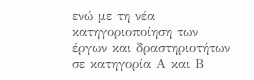ενώ με τη νέα κατηγοριοποίηση των έργων και δραστηριοτήτων σε κατηγορία Α και Β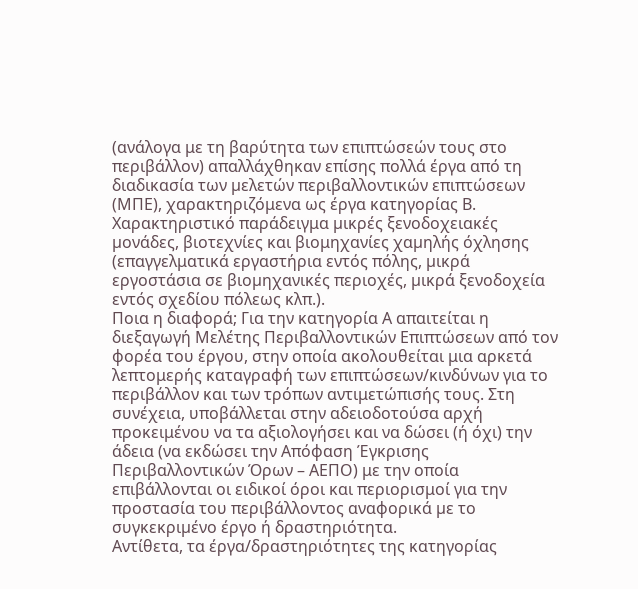(ανάλογα με τη βαρύτητα των επιπτώσεών τους στο περιβάλλον) απαλλάχθηκαν επίσης πολλά έργα από τη διαδικασία των µελετών περιβαλλοντικών επιπτώσεων (ΜΠΕ), χαρακτηριζόμενα ως έργα κατηγορίας Β. Χαρακτηριστικό παράδειγμα µικρές ξενοδοχειακές µονάδες, βιοτεχνίες και βιομηχανίες χαµηλής όχλησης (επαγγελματικά εργαστήρια εντός πόλης, µικρά εργοστάσια σε βιοµηχανικές περιοχές, µικρά ξενοδοχεία εντός σχεδίου πόλεως κλπ.).
Ποια η διαφορά; Για την κατηγορία Α απαιτείται η διεξαγωγή Μελέτης Περιβαλλοντικών Επιπτώσεων από τον φορέα του έργου, στην οποία ακολουθείται μια αρκετά λεπτομερής καταγραφή των επιπτώσεων/κινδύνων για το περιβάλλον και των τρόπων αντιμετώπισής τους. Στη συνέχεια, υποβάλλεται στην αδειοδοτούσα αρχή προκειμένου να τα αξιολογήσει και να δώσει (ή όχι) την άδεια (να εκδώσει την Απόφαση Έγκρισης Περιβαλλοντικών Όρων – ΑΕΠΟ) με την οποία επιβάλλονται οι ειδικοί όροι και περιορισμοί για την προστασία του περιβάλλοντος αναφορικά µε το συγκεκριµένο έργο ή δραστηριότητα.
Αντίθετα, τα έργα/δραστηριότητες της κατηγορίας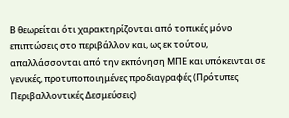Β θεωρείται ότι χαρακτηρίζονται από τοπικές µόνο επιπτώσεις στο περιβάλλον και, ως εκ τούτου, απαλλάσσονται από την εκπόνηση ΜΠΕ και υπόκεινται σε γενικές, προτυποποιημένες προδιαγραφές (Πρότυπες Περιβαλλοντικές Δεσμεύσεις)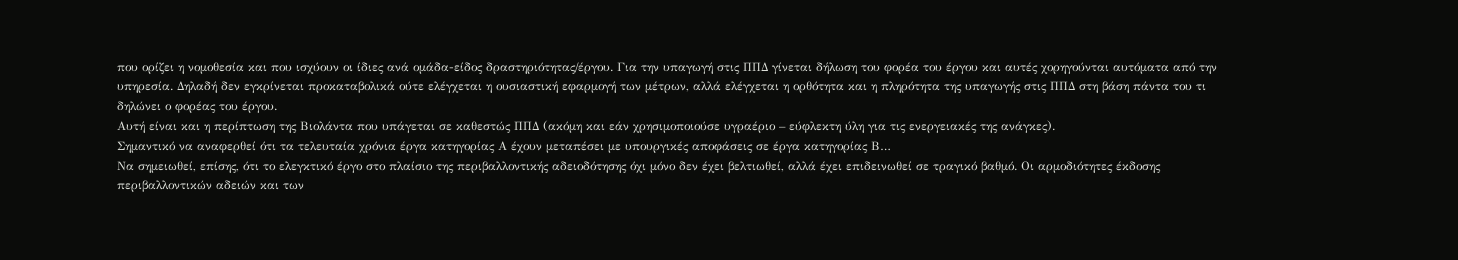που ορίζει η νομοθεσία και που ισχύουν οι ίδιες ανά ομάδα-είδος δραστηριότητας/έργου. Για την υπαγωγή στις ΠΠΔ γίνεται δήλωση του φορέα του έργου και αυτές χορηγούνται αυτόματα από την υπηρεσία. Δηλαδή δεν εγκρίνεται προκαταβολικά ούτε ελέγχεται η ουσιαστική εφαρμογή των μέτρων, αλλά ελέγχεται η ορθότητα και η πληρότητα της υπαγωγής στις ΠΠΔ στη βάση πάντα του τι δηλώνει ο φορέας του έργου.
Αυτή είναι και η περίπτωση της Βιολάντα που υπάγεται σε καθεστώς ΠΠΔ (ακόμη και εάν χρησιμοποιούσε υγραέριο – εύφλεκτη ύλη για τις ενεργειακές της ανάγκες).
Σημαντικό να αναφερθεί ότι τα τελευταία χρόνια έργα κατηγορίας Α έχουν μεταπέσει με υπουργικές αποφάσεις σε έργα κατηγορίας Β…
Να σημειωθεί, επίσης, ότι το ελεγκτικό έργο στο πλαίσιο της περιβαλλοντικής αδειοδότησης όχι μόνο δεν έχει βελτιωθεί, αλλά έχει επιδεινωθεί σε τραγικό βαθμό. Οι αρμοδιότητες έκδοσης περιβαλλοντικών αδειών και των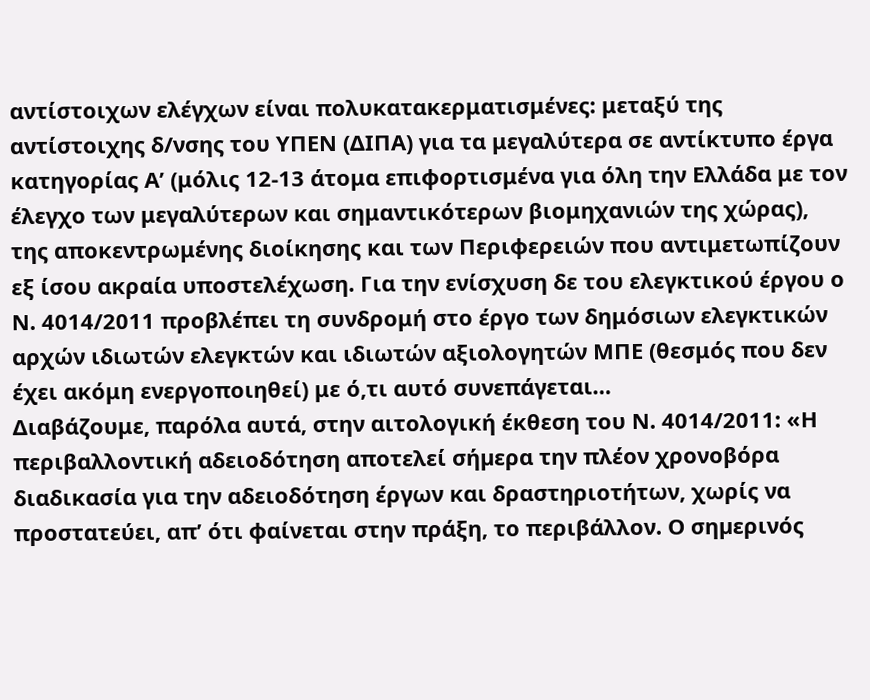αντίστοιχων ελέγχων είναι πολυκατακερματισμένες: μεταξύ της αντίστοιχης δ/νσης του ΥΠΕΝ (ΔΙΠΑ) για τα μεγαλύτερα σε αντίκτυπο έργα κατηγορίας Α’ (μόλις 12-13 άτομα επιφορτισμένα για όλη την Ελλάδα με τον έλεγχο των μεγαλύτερων και σημαντικότερων βιομηχανιών της χώρας), της αποκεντρωμένης διοίκησης και των Περιφερειών που αντιμετωπίζουν εξ ίσου ακραία υποστελέχωση. Για την ενίσχυση δε του ελεγκτικού έργου ο Ν. 4014/2011 προβλέπει τη συνδρομή στο έργο των δημόσιων ελεγκτικών αρχών ιδιωτών ελεγκτών και ιδιωτών αξιολογητών ΜΠΕ (θεσμός που δεν έχει ακόμη ενεργοποιηθεί) με ό,τι αυτό συνεπάγεται…
Διαβάζουμε, παρόλα αυτά, στην αιτολογική έκθεση του Ν. 4014/2011: «Η περιβαλλοντική αδειοδότηση αποτελεί σήµερα την πλέον χρονοβόρα διαδικασία για την αδειοδότηση έργων και δραστηριοτήτων, χωρίς να προστατεύει, απ’ ότι φαίνεται στην πράξη, το περιβάλλον. Ο σηµερινός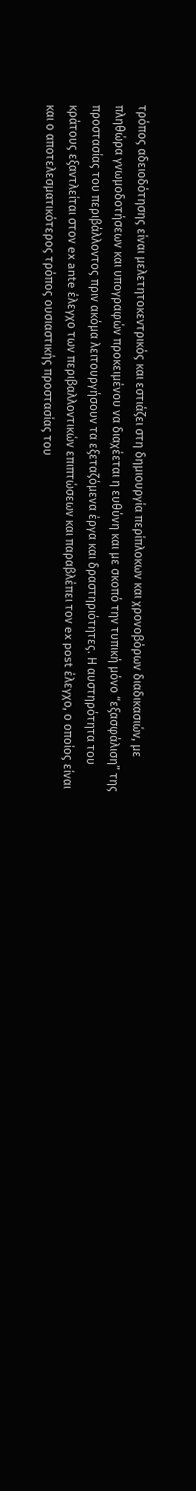τρόπος αδειοδότησης είναι µελετητοκεντρικός και εστιάζει στη δηµιουργία περίπλοκων και χρονοβόρων διαδικασιών, µε πληθώρα γνωµοδοτήσεων και υπογραφών προκειµένου να διαχέεται η ευθύνη και µε σκοπό την τυπική µόνο “εξασφάλιση” της προστασίας του περιβάλλοντος πριν ακόµα λειτουργήσουν τα εξεταζόµενα έργα και δραστηριότητες. Η αυστηρότητα του κράτους εξαντλείται στον ex ante έλεγχο των περιβαλλοντικών επιπτώσεων και παραβλέπει τον ex post έλεγχο, ο οποίος είναι και ο αποτελεσµατικότερος τρόπος ουσιαστικής προστασίας του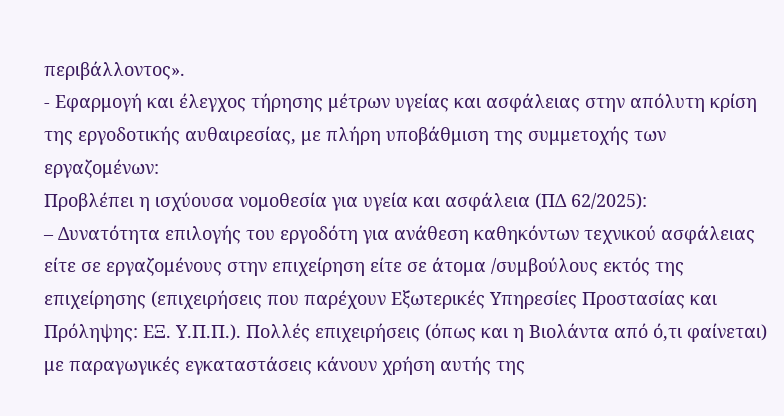περιβάλλοντος».
- Εφαρμογή και έλεγχος τήρησης μέτρων υγείας και ασφάλειας στην απόλυτη κρίση της εργοδοτικής αυθαιρεσίας, με πλήρη υποβάθμιση της συμμετοχής των εργαζομένων:
Προβλέπει η ισχύουσα νομοθεσία για υγεία και ασφάλεια (ΠΔ 62/2025):
– Δυνατότητα επιλογής του εργοδότη για ανάθεση καθηκόντων τεχνικού ασφάλειας είτε σε εργαζομένους στην επιχείρηση είτε σε άτομα /συμβούλους εκτός της επιχείρησης (επιχειρήσεις που παρέχουν Εξωτερικές Υπηρεσίες Προστασίας και Πρόληψης: ΕΞ. Υ.Π.Π.). Πολλές επιχειρήσεις (όπως και η Βιολάντα από ό,τι φαίνεται) με παραγωγικές εγκαταστάσεις κάνουν χρήση αυτής της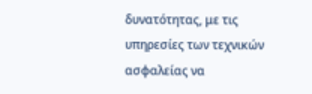δυνατότητας, με τις υπηρεσίες των τεχνικών ασφαλείας να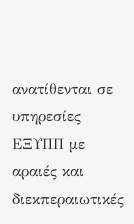ανατίθενται σε υπηρεσίες ΕΞΥΠΠ με αραιές και διεκπεραιωτικές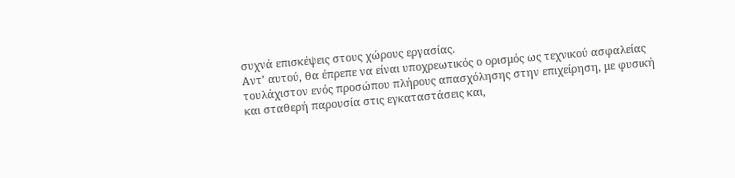συχνά επισκέψεις στους χώρους εργασίας.
Αντ’ αυτού, θα έπρεπε να είναι υποχρεωτικός ο ορισμός ως τεχνικού ασφαλείας τουλάχιστον ενός προσώπου πλήρους απασχόλησης στην επιχείρηση, με φυσική και σταθερή παρουσία στις εγκαταστάσεις και,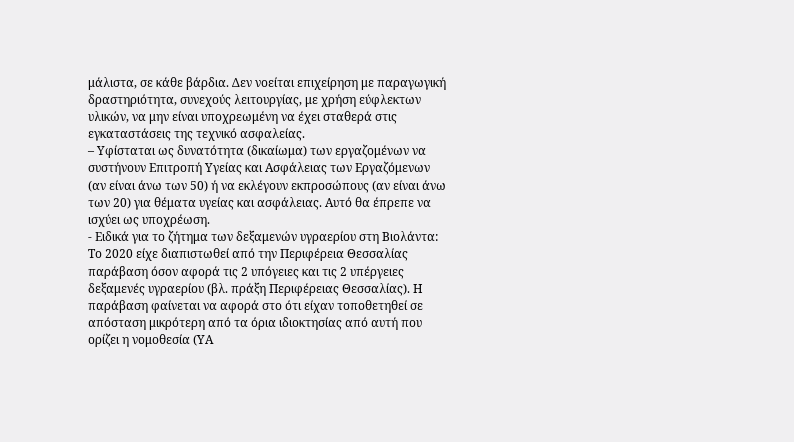μάλιστα, σε κάθε βάρδια. Δεν νοείται επιχείρηση με παραγωγική δραστηριότητα, συνεχούς λειτουργίας, με χρήση εύφλεκτων υλικών, να μην είναι υποχρεωμένη να έχει σταθερά στις εγκαταστάσεις της τεχνικό ασφαλείας.
– Υφίσταται ως δυνατότητα (δικαίωμα) των εργαζομένων να συστήνουν Επιτροπή Υγείας και Ασφάλειας των Εργαζόμενων (αν είναι άνω των 50) ή να εκλέγουν εκπροσώπους (αν είναι άνω των 20) για θέματα υγείας και ασφάλειας. Αυτό θα έπρεπε να ισχύει ως υποχρέωση.
- Ειδικά για το ζήτημα των δεξαμενών υγραερίου στη Βιολάντα:
Το 2020 είχε διαπιστωθεί από την Περιφέρεια Θεσσαλίας παράβαση όσον αφορά τις 2 υπόγειες και τις 2 υπέργειες δεξαμενές υγραερίου (βλ. πράξη Περιφέρειας Θεσσαλίας). Η παράβαση φαίνεται να αφορά στο ότι είχαν τοποθετηθεί σε απόσταση μικρότερη από τα όρια ιδιοκτησίας από αυτή που ορίζει η νομοθεσία (ΥΑ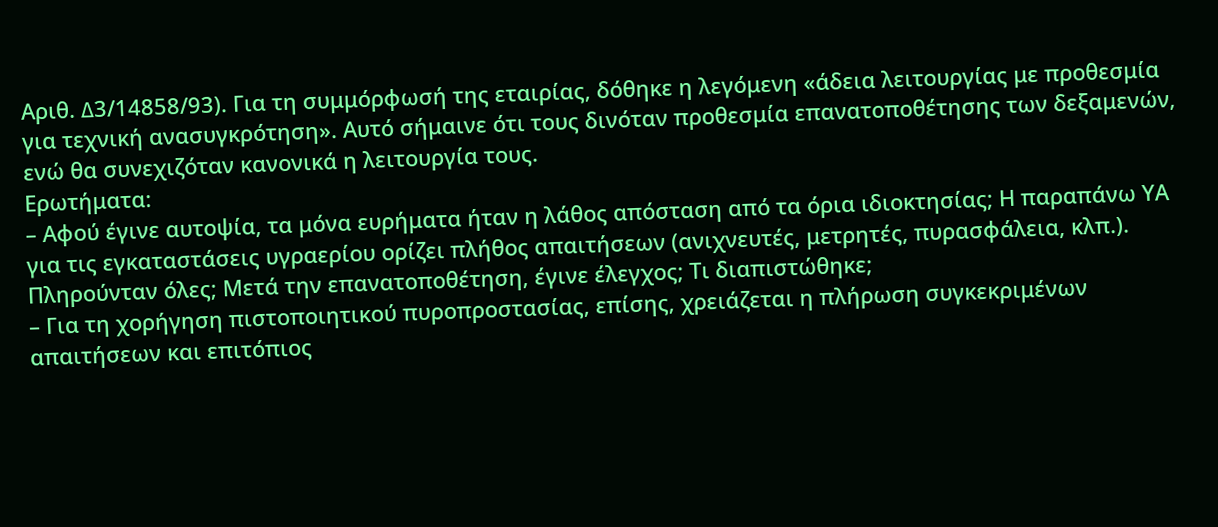Αριθ. ∆3/14858/93). Για τη συμμόρφωσή της εταιρίας, δόθηκε η λεγόμενη «άδεια λειτουργίας με προθεσμία για τεχνική ανασυγκρότηση». Αυτό σήμαινε ότι τους δινόταν προθεσμία επανατοποθέτησης των δεξαμενών, ενώ θα συνεχιζόταν κανονικά η λειτουργία τους.
Ερωτήματα:
– Αφού έγινε αυτοψία, τα μόνα ευρήματα ήταν η λάθος απόσταση από τα όρια ιδιοκτησίας; Η παραπάνω ΥΑ για τις εγκαταστάσεις υγραερίου ορίζει πλήθος απαιτήσεων (ανιχνευτές, μετρητές, πυρασφάλεια, κλπ.). Πληρούνταν όλες; Μετά την επανατοποθέτηση, έγινε έλεγχος; Τι διαπιστώθηκε;
– Για τη χορήγηση πιστοποιητικού πυροπροστασίας, επίσης, χρειάζεται η πλήρωση συγκεκριμένων απαιτήσεων και επιτόπιος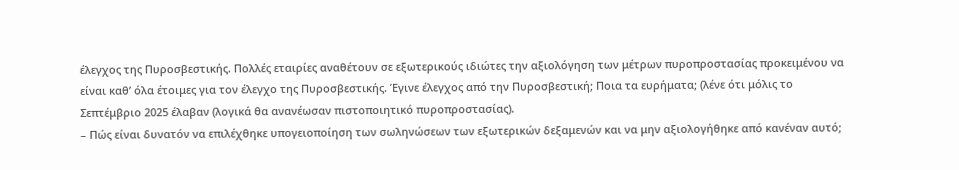έλεγχος της Πυροσβεστικής. Πολλές εταιρίες αναθέτουν σε εξωτερικούς ιδιώτες την αξιολόγηση των μέτρων πυροπροστασίας προκειμένου να είναι καθ’ όλα έτοιμες για τον έλεγχο της Πυροσβεστικής. Έγινε έλεγχος από την Πυροσβεστική; Ποια τα ευρήματα; (λένε ότι μόλις το Σεπτέμβριο 2025 έλαβαν (λογικά θα ανανέωσαν πιστοποιητικό πυροπροστασίας).
– Πώς είναι δυνατόν να επιλέχθηκε υπογειοποίηση των σωληνώσεων των εξωτερικών δεξαμενών και να μην αξιολογήθηκε από κανέναν αυτό;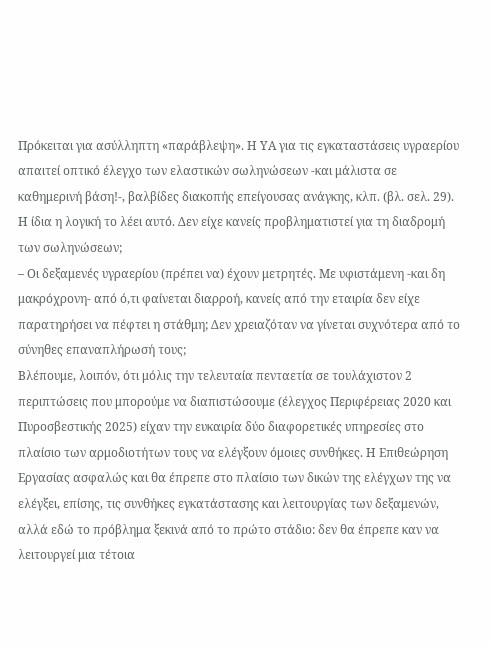Πρόκειται για ασύλληπτη «παράβλεψη». Η ΥΑ για τις εγκαταστάσεις υγραερίου απαιτεί οπτικό έλεγχο των ελαστικών σωληνώσεων -και μάλιστα σε καθημερινή βάση!-, βαλβίδες διακοπής επείγουσας ανάγκης, κλπ. (βλ. σελ. 29). Η ίδια η λογική το λέει αυτό. Δεν είχε κανείς προβληματιστεί για τη διαδρομή των σωληνώσεων;
– Οι δεξαμενές υγραερίου (πρέπει να) έχουν μετρητές. Με υφιστάμενη -και δη μακρόχρονη- από ό,τι φαίνεται διαρροή, κανείς από την εταιρία δεν είχε παρατηρήσει να πέφτει η στάθμη; Δεν χρειαζόταν να γίνεται συχνότερα από το σύνηθες επαναπλήρωσή τους;
Βλέπουμε, λοιπόν, ότι μόλις την τελευταία πενταετία σε τουλάχιστον 2 περιπτώσεις που μπορούμε να διαπιστώσουμε (έλεγχος Περιφέρειας 2020 και Πυροσβεστικής 2025) είχαν την ευκαιρία δύο διαφορετικές υπηρεσίες στο πλαίσιο των αρμοδιοτήτων τους να ελέγξουν όμοιες συνθήκες. Η Επιθεώρηση Εργασίας ασφαλώς και θα έπρεπε στο πλαίσιο των δικών της ελέγχων της να ελέγξει, επίσης, τις συνθήκες εγκατάστασης και λειτουργίας των δεξαμενών, αλλά εδώ το πρόβλημα ξεκινά από το πρώτο στάδιο: δεν θα έπρεπε καν να λειτουργεί μια τέτοια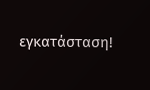εγκατάσταση!